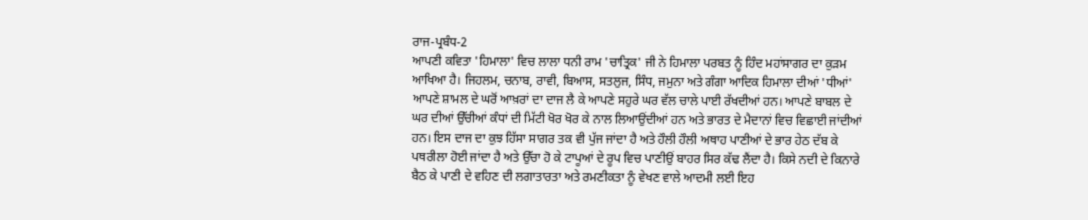ਰਾਜ-ਪ੍ਰਬੰਧ-2
ਆਪਣੀ ਕਵਿਤਾ 'ਹਿਮਾਲਾ' ਵਿਚ ਲਾਲਾ ਧਨੀ ਰਾਮ 'ਚਾਤ੍ਰਿਕ' ਜੀ ਨੇ ਹਿਮਾਲਾ ਪਰਬਤ ਨੂੰ ਹਿੰਦ ਮਹਾਂਸਾਗਰ ਦਾ ਕੁੜਮ ਆਖਿਆ ਹੈ। ਜਿਹਲਮ, ਚਨਾਬ, ਰਾਵੀ, ਬਿਆਸ, ਸਤਲੁਜ, ਸਿੰਧ, ਜਮੁਨਾ ਅਤੇ ਗੰਗਾ ਆਦਿਕ ਹਿਮਾਲਾ ਦੀਆਂ 'ਧੀਆਂ' ਆਪਣੇ ਸ਼ਾਮਲ ਦੇ ਘਰੋਂ ਆਖ਼ਰਾਂ ਦਾ ਦਾਜ ਲੈ ਕੇ ਆਪਣੇ ਸਹੁਰੇ ਘਰ ਵੱਲ ਚਾਲੇ ਪਾਈ ਰੱਖਦੀਆਂ ਹਨ। ਆਪਣੇ ਬਾਬਲ ਦੇ ਘਰ ਦੀਆਂ ਉੱਚੀਆਂ ਕੰਧਾਂ ਦੀ ਮਿੱਟੀ ਖੋਰ ਖੋਰ ਕੇ ਨਾਲ ਲਿਆਉਂਦੀਆਂ ਹਨ ਅਤੇ ਭਾਰਤ ਦੇ ਮੈਦਾਨਾਂ ਵਿਚ ਵਿਛਾਈ ਜਾਂਦੀਆਂ ਹਨ। ਇਸ ਦਾਜ ਦਾ ਕੁਝ ਹਿੱਸਾ ਸਾਗਰ ਤਕ ਵੀ ਪੁੱਜ ਜਾਂਦਾ ਹੈ ਅਤੇ ਹੌਲੀ ਹੌਲੀ ਅਥਾਹ ਪਾਣੀਆਂ ਦੇ ਭਾਰ ਹੇਠ ਦੱਬ ਕੇ ਪਥਰੀਲਾ ਹੋਈ ਜਾਂਦਾ ਹੈ ਅਤੇ ਉੱਚਾ ਹੋ ਕੇ ਟਾਪੂਆਂ ਦੇ ਰੂਪ ਵਿਚ ਪਾਣੀਉਂ ਬਾਹਰ ਸਿਰ ਕੱਢ ਲੈਂਦਾ ਹੈ। ਕਿਸੇ ਨਦੀ ਦੇ ਕਿਨਾਰੇ ਬੈਠ ਕੇ ਪਾਣੀ ਦੇ ਵਹਿਣ ਦੀ ਲਗਾਤਾਰਤਾ ਅਤੇ ਰਮਣੀਕਤਾ ਨੂੰ ਵੇਖਣ ਵਾਲੇ ਆਦਮੀ ਲਈ ਇਹ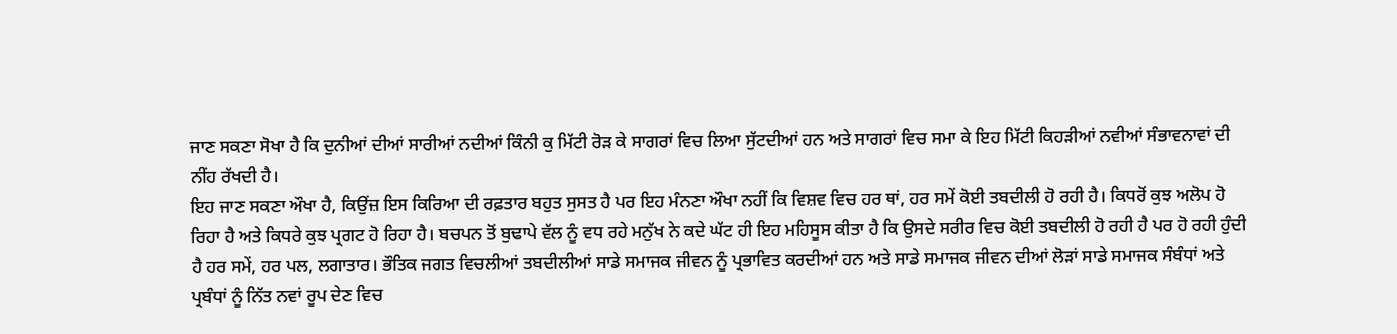ਜਾਣ ਸਕਣਾ ਸੋਖਾ ਹੈ ਕਿ ਦੁਨੀਆਂ ਦੀਆਂ ਸਾਰੀਆਂ ਨਦੀਆਂ ਕਿੰਨੀ ਕੁ ਮਿੱਟੀ ਰੋੜ ਕੇ ਸਾਗਰਾਂ ਵਿਚ ਲਿਆ ਸੁੱਟਦੀਆਂ ਹਨ ਅਤੇ ਸਾਗਰਾਂ ਵਿਚ ਸਮਾ ਕੇ ਇਹ ਮਿੱਟੀ ਕਿਹੜੀਆਂ ਨਵੀਆਂ ਸੰਭਾਵਨਾਵਾਂ ਦੀ ਨੀਂਹ ਰੱਖਦੀ ਹੈ।
ਇਹ ਜਾਣ ਸਕਣਾ ਔਖਾ ਹੈ, ਕਿਉਂਜ਼ ਇਸ ਕਿਰਿਆ ਦੀ ਰਫ਼ਤਾਰ ਬਹੁਤ ਸੁਸਤ ਹੈ ਪਰ ਇਹ ਮੰਨਣਾ ਔਖਾ ਨਹੀਂ ਕਿ ਵਿਸ਼ਵ ਵਿਚ ਹਰ ਥਾਂ, ਹਰ ਸਮੇਂ ਕੋਈ ਤਬਦੀਲੀ ਹੋ ਰਹੀ ਹੈ। ਕਿਧਰੋਂ ਕੁਝ ਅਲੋਪ ਹੋ ਰਿਹਾ ਹੈ ਅਤੇ ਕਿਧਰੇ ਕੁਝ ਪ੍ਰਗਟ ਹੋ ਰਿਹਾ ਹੈ। ਬਚਪਨ ਤੋਂ ਬੁਢਾਪੇ ਵੱਲ ਨੂੰ ਵਧ ਰਹੇ ਮਨੁੱਖ ਨੇ ਕਦੇ ਘੱਟ ਹੀ ਇਹ ਮਹਿਸੂਸ ਕੀਤਾ ਹੈ ਕਿ ਉਸਦੇ ਸਰੀਰ ਵਿਚ ਕੋਈ ਤਬਦੀਲੀ ਹੋ ਰਹੀ ਹੈ ਪਰ ਹੋ ਰਹੀ ਹੁੰਦੀ ਹੈ ਹਰ ਸਮੇਂ, ਹਰ ਪਲ, ਲਗਾਤਾਰ। ਭੌਤਿਕ ਜਗਤ ਵਿਚਲੀਆਂ ਤਬਦੀਲੀਆਂ ਸਾਡੇ ਸਮਾਜਕ ਜੀਵਨ ਨੂੰ ਪ੍ਰਭਾਵਿਤ ਕਰਦੀਆਂ ਹਨ ਅਤੇ ਸਾਡੇ ਸਮਾਜਕ ਜੀਵਨ ਦੀਆਂ ਲੋੜਾਂ ਸਾਡੇ ਸਮਾਜਕ ਸੰਬੰਧਾਂ ਅਤੇ ਪ੍ਰਬੰਧਾਂ ਨੂੰ ਨਿੱਤ ਨਵਾਂ ਰੂਪ ਦੇਣ ਵਿਚ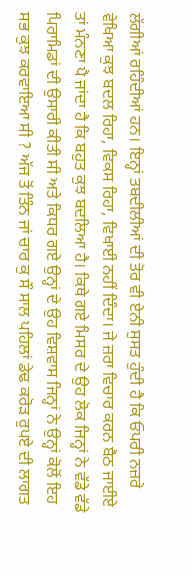ਲੱਗੀਆਂ ਰਹਿੰਦੀਆਂ ਹਨ। ਇਨ੍ਹਾਂ ਤਬਦੀਲੀਆਂ ਦੀ ਤੋਰ ਵੀ ਏਨੀ ਸੁਸਤ ਹੁੰਦੀ ਹੈ ਕਿ ਓਪਰੀ ਨਜ਼ਰੇ ਵੇਖਿਆ ਕੁਝ ਬਦਲ ਰਿਹਾ, ਵਿਕਸ ਰਿਹਾ, ਵਿਖਾਈ ਨਹੀਂ ਦਿੰਦਾ। ਜੇ ਜ਼ਰਾ ਵਿਚਾਰ ਕਰਨ ਬੈਠ ਜਾਈਏ ਤਾਂ ਮੰਨਣਾ ਪੈ ਜਾਂਦਾ ਹੈ ਕਿ ਬਹੁਤ ਕੁਝ ਬਦਲਿਆ ਹੈ। ਕਿਥੇ ਗਏ ਮਿਸਰ ਦੇ ਉਹ ਲੋਕ ਜਿਨ੍ਹਾਂ ਨੇ ਵੱਡੇ ਵੱਡੇ ਪਿਰਾਮਿਡਾਂ ਦੀ ਉਸਾਰੀ ਕੀਤੀ ਸੀ ਅਤੇ ਕਿਧਰ ਗਏ ਉਨ੍ਹਾਂ ਦੇ ਉਹ ਵਿਸ਼ਵਾਸ ਜਿਨ੍ਹਾਂ ਨੇ ਉਨ੍ਹਾਂ ਕੋਲੋਂ ਇਹ ਸਭ ਕੁਝ ਕਰਵਾਇਆ ਸੀ ? ਅੱਜ ਤੋਂ ਤਿੰਨ ਜਾਂ ਚਾਰ ਕੁ ਸੌ ਸਾਲ ਪਹਿਲਾਂ ਡੇਢ ਕਰੋੜ ਰੁਪਏ ਦੀ ਲਾਗਤ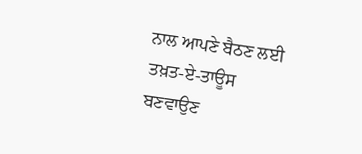ਨਾਲ ਆਪਣੇ ਬੈਠਣ ਲਈ ਤਖ਼ਤ-ਏ-ਤਾਊਸ ਬਣਵਾਉਣ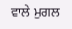ਵਾਲੇ ਮੁਗਲ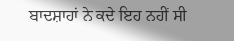ਬਾਦਸ਼ਾਹਾਂ ਨੇ ਕਦੇ ਇਹ ਨਹੀਂ ਸੀ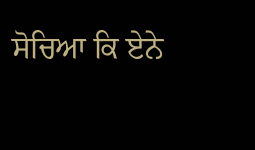ਸੋਚਿਆ ਕਿ ਏਨੇ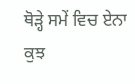ਥੋੜ੍ਹੇ ਸਮੇਂ ਵਿਚ ਏਨਾ ਕੁਝ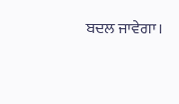ਬਦਲ ਜਾਵੇਗਾ।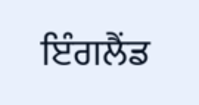ਇੰਗਲੈਂਡ